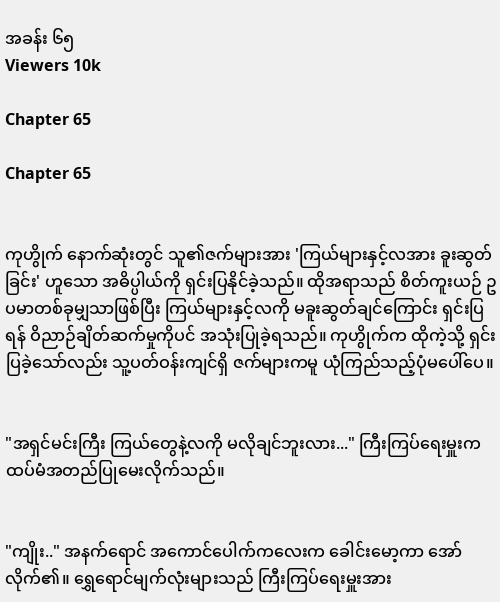အခန်း ၆၅
Viewers 10k

Chapter 65

Chapter 65


ကုဟွိုက် နောက်ဆုံးတွင် သူ၏ဇက်များအား 'ကြယ်များနှင့်လအား ခူးဆွတ်ခြင်း' ဟူသော အဓိပ္ပါယ်ကို ရှင်းပြနိုင်ခဲ့သည်။ ထိုအရာသည် စိတ်ကူးယဉ် ဥပမာတစ်ခုမျှသာဖြစ်ပြီး ကြယ်များနှင့်လကို မခူးဆွတ်ချင်ကြောင်း ရှင်းပြရန် ဝိညာဉ်ချိတ်ဆက်မှုကိုပင် အသုံးပြုခဲ့ရသည်။ ကုဟွိုက်က ထိုကဲ့သို့ ရှင်းပြခဲ့သော်လည်း သူ့ပတ်ဝန်းကျင်ရှိ ဇက်များကမူ ယုံကြည်သည့်ပုံမပေါ်ပေ။


"အရှင်မင်းကြီး ကြယ်တွေနဲ့လကို မလိုချင်ဘူးလား..." ကြီးကြပ်ရေးမှူးက ထပ်မံအတည်ပြုမေးလိုက်သည်။


"ကျိုး.." အနက်ရောင် အကောင်ပေါက်ကလေးက ခေါင်းမော့ကာ အော်လိုက်၏။ ရွှေရောင်မျက်လုံးများသည် ကြီးကြပ်ရေးမှူးအား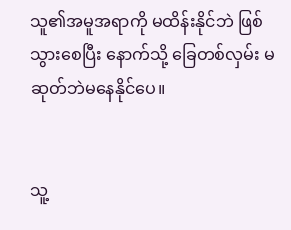သူ၏အမူအရာကို မထိန်းနိုင်ဘဲ ဖြစ်သွားစေပြီး နောက်သို့ ခြေတစ်လှမ်း မဆုတ်ဘဲမနေနိုင်ပေ။


သူ့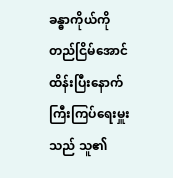ခန္ဓာကိုယ်ကို တည်ငြိမ်အောင် ထိန်းပြီးနောက် ကြီးကြပ်ရေးမှူးသည် သူ၏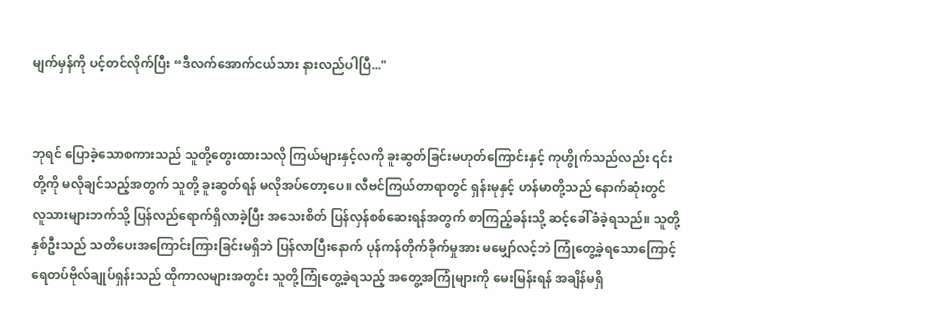မျက်မှန်ကို ပင့်တင်လိုက်ပြီး “ဒီလက်အောက်ငယ်သား နားလည်ပါပြီ..."


ဘုရင် ပြောခဲ့သောစကားသည် သူတို့တွေးထားသလို ကြယ်များနှင့်လကို ခူးဆွတ်ခြင်းမဟုတ်ကြောင်းနှင့် ကုဟွိုက်သည်လည်း ၎င်းတို့ကို မလိုချင်သည့်အတွက် သူတို့ ခူးဆွတ်ရန် မလိုအပ်တော့ပေ။ လီဗင်ကြယ်တာရာတွင် ရှန်းမုနှင့် ဟန်မာတို့သည် နောက်ဆုံးတွင် လူသားများဘက်သို့ ပြန်လည်ရောက်ရှိလာခဲ့ပြီး အသေးစိတ် ပြန်လှန်စစ်ဆေးရန်အတွက် စာကြည့်ခန်းသို့ ဆင့်ခေါ်ခံခဲ့ရသည်။ သူတို့နှစ်ဦးသည် သတိပေးအကြောင်းကြားခြင်းမရှိဘဲ ပြန်လာပြီးနောက် ပုန်ကန်တိုက်ခိုက်မှုအား မမျှော်လင့်ဘဲ ကြုံတွေ့ခဲ့ရသောကြောင့် ရေတပ်ဗိုလ်ချုပ်ရှန်းသည် ထိုကာလများအတွင်း သူတို့ကြုံတွေ့ခဲ့ရသည့် အတွေ့အကြုံများကို မေးမြန်းရန် အချိန်မရှိ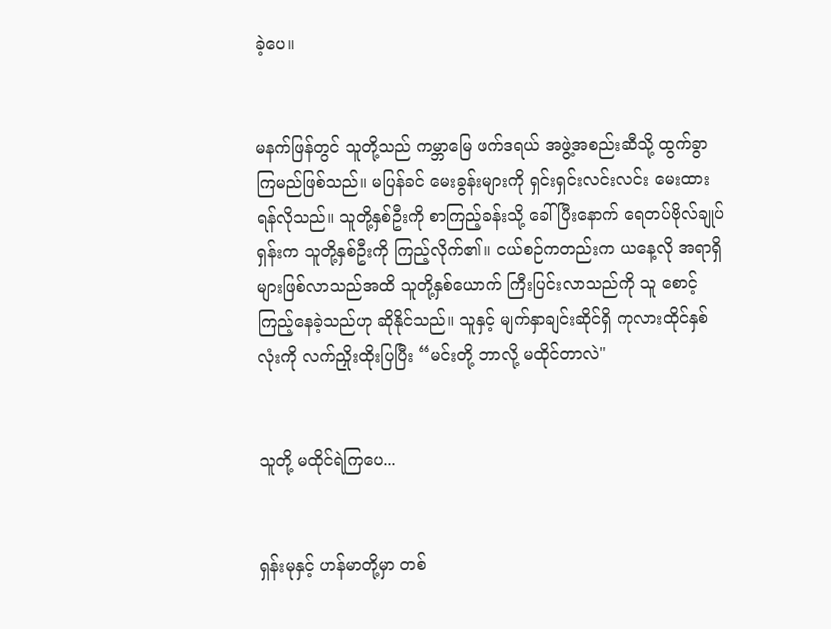ခဲ့ပေ။


မနက်ဖြန်တွင် သူတို့သည် ကမ္ဘာမြေ ဖက်ဒရယ် အဖွဲ့အစည်းဆီသို့ ထွက်ခွာကြမည်ဖြစ်သည်။ မပြန်ခင် မေးခွန်းများကို ရှင်းရှင်းလင်းလင်း မေးထားရန်လိုသည်။ သူတို့နှစ်ဦးကို စာကြည့်ခန်းသို့ ခေါ်ပြီးနောက် ရေတပ်ဗိုလ်ချုပ်ရှန်းက သူတို့နှစ်ဦးကို ကြည့်လိုက်၏။ ငယ်စဉ်ကတည်းက ယနေ့လို အရာရှိများဖြစ်လာသည်အထိ သူတို့နှစ်ယောက် ကြီးပြင်းလာသည်ကို သူ စောင့်ကြည့်နေခဲ့သည်ဟု ဆိုနိုင်သည်။ သူနှင့် မျက်နှာချင်းဆိုင်ရှိ ကုလားထိုင်နှစ်လုံးကို လက်ညှိုးထိုးပြပြီး “မင်းတို့ ဘာလို့ မထိုင်တာလဲ"


သူတို့ မထိုင်ရဲကြပေ...


ရှန်းမုနှင့် ဟန်မာတို့မှာ တစ်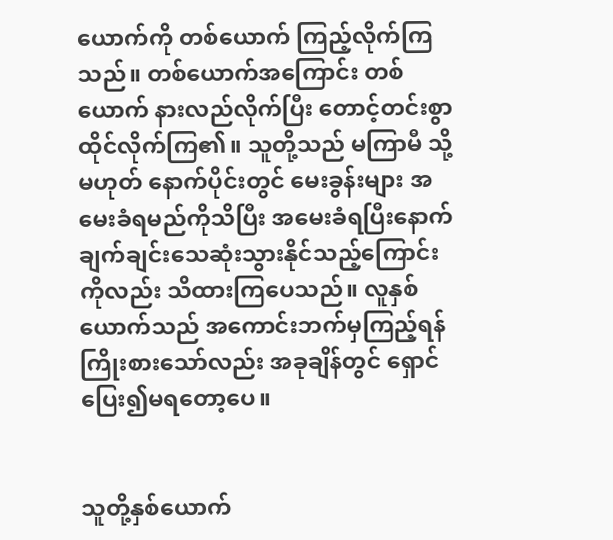ယောက်ကို တစ်ယောက် ကြည့်လိုက်ကြသည်။ တစ်ယောက်အကြောင်း တစ်ယောက် နားလည်လိုက်ပြီး တောင့်တင်းစွာ ထိုင်လိုက်ကြ၏။ သူတို့သည် မကြာမီ သို့မဟုတ် နောက်ပိုင်းတွင် မေးခွန်းများ အမေးခံရမည်ကိုသိပြီး အမေးခံရပြီးနောက် ချက်ချင်းသေဆုံးသွားနိုင်သည့်ကြောင်းကိုလည်း သိထားကြပေသည်။ လူနှစ်ယောက်သည် အကောင်းဘက်မှကြည့်ရန် ကြိုးစားသော်လည်း အခုချိန်တွင် ရှောင်ပြေး၍မရတော့ပေ။


သူတို့နှစ်ယောက်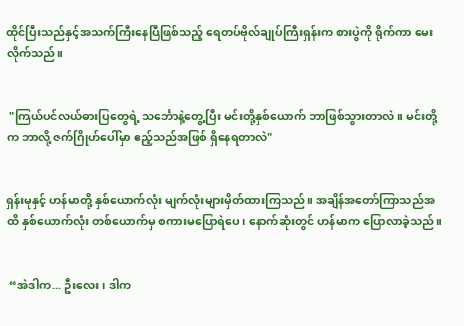ထိုင်ပြီးသည်နှင့်အသက်ကြီးနေပြီဖြစ်သည့် ရေတပ်ဗိုလ်ချုပ်ကြီးရှန်းက စားပွဲကို ရိုက်ကာ မေးလိုက်သည်။


 "ကြယ်ပင်လယ်ဓားပြတွေရဲ့ သင်္ဘောနဲ့တွေ့ပြီး မင်းတို့နှစ်ယောက် ဘာဖြစ်သွားတာလဲ။ မင်းတို့က ဘာလို့ ဇက်ဂြိုဟ်ပေါ်မှာ ဧည့်သည်အဖြစ် ရှိနေရတာလဲ"


ရှန်းမုနှင့် ဟန်မာတို့ နှစ်ယောက်လုံး မျက်လုံးများမှိတ်ထားကြသည်။ အချိန်အတော်ကြာသည်အထိ နှစ်ယောက်လုံး တစ်ယောက်မှ စကားမပြောရဲပေ၊ နောက်ဆုံးတွင် ဟန်မာက ပြောလာခဲ့သည်။


 “အဲဒါက... ဦးလေး၊ ဒါက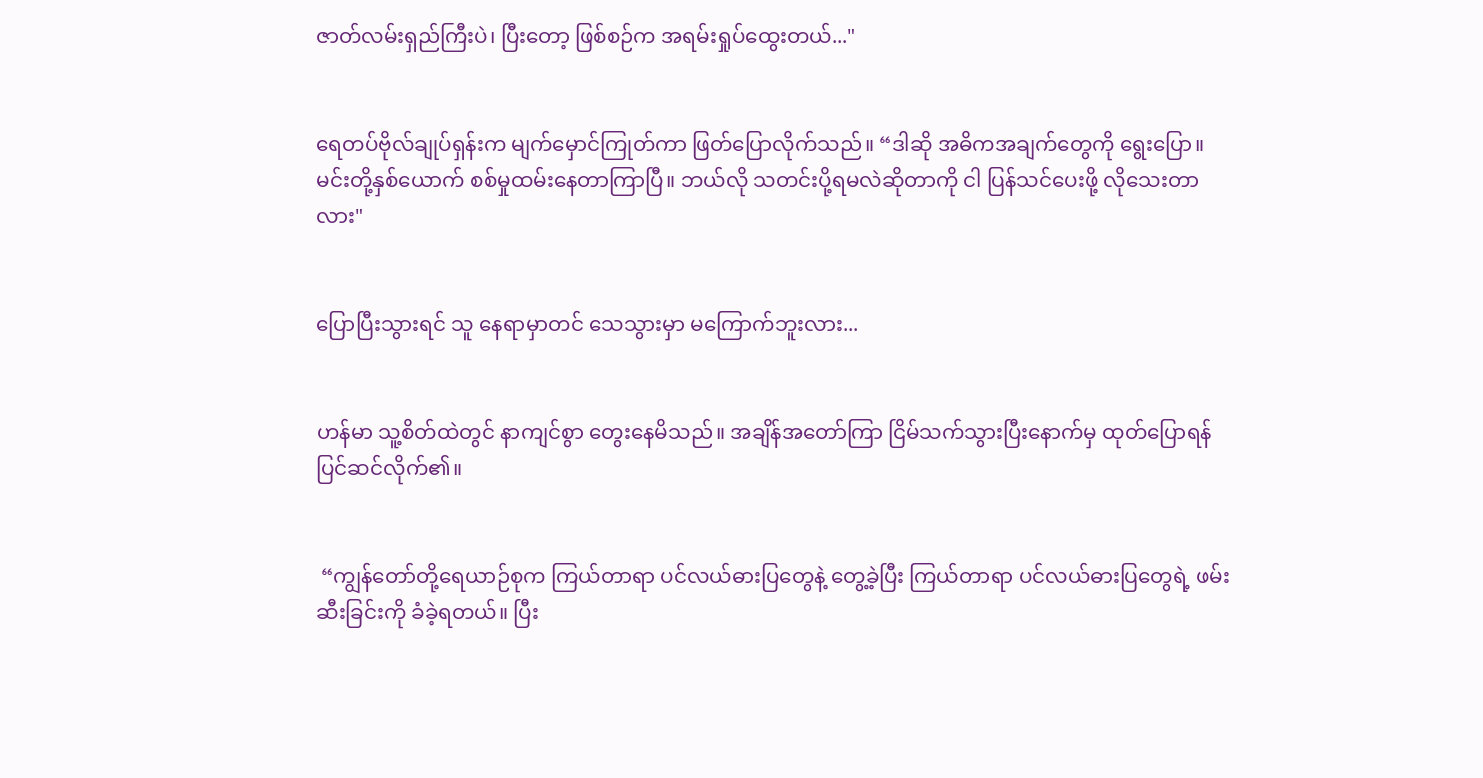ဇာတ်လမ်းရှည်ကြီးပဲ၊ ပြီးတော့ ဖြစ်စဉ်က အရမ်းရှုပ်ထွေးတယ်..."


ရေတပ်ဗိုလ်ချုပ်ရှန်းက မျက်မှောင်ကြုတ်ကာ ဖြတ်ပြောလိုက်သည်။ “ဒါဆို အဓိကအချက်တွေကို ရွေးပြော။ မင်းတို့နှစ်ယောက် စစ်မှုထမ်းနေတာကြာပြီ။ ဘယ်လို သတင်းပို့ရမလဲဆိုတာကို ငါ ပြန်သင်ပေးဖို့ လိုသေးတာလား"


ပြောပြီးသွားရင် သူ နေရာမှာတင် သေသွားမှာ မကြောက်ဘူးလား...


ဟန်မာ သူ့စိတ်ထဲတွင် နာကျင်စွာ တွေးနေမိသည်။ အချိန်အတော်ကြာ ငြိမ်သက်သွားပြီးနောက်မှ ထုတ်ပြောရန် ပြင်ဆင်လိုက်၏။


 “ကျွန်တော်တို့ရေယာဉ်စုက ကြယ်တာရာ ပင်လယ်ဓားပြတွေနဲ့ တွေ့ခဲ့ပြီး ကြယ်တာရာ ပင်လယ်ဓားပြတွေရဲ့ ဖမ်းဆီးခြင်းကို ခံခဲ့ရတယ်။ ပြီး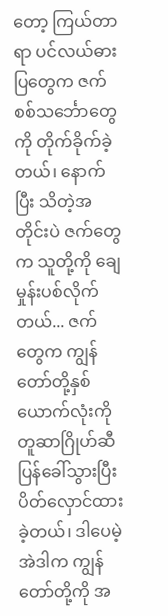တော့ ကြယ်တာရာ ပင်လယ်ဓားပြတွေက ဇက်စစ်သင်္ဘောတွေကို တိုက်ခိုက်ခဲ့တယ်၊ နောက်ပြီး သိတဲ့အတိုင်းပဲ ဇက်တွေက သူတို့ကို ချေမှုန်းပစ်လိုက်တယ်... ဇက်တွေက ကျွန်တော်တို့နှစ်ယောက်လုံးကို တူဆာဂြိုဟ်ဆီ ပြန်ခေါ်သွားပြီး ပိတ်လှောင်ထားခဲ့တယ်၊ ဒါပေမဲ့ အဲဒါက ကျွန်တော်တို့ကို အ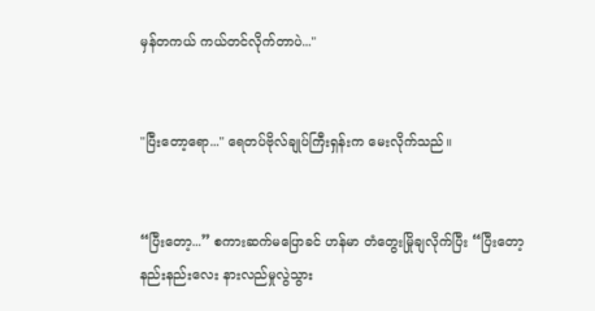မှန်တကယ် ကယ်တင်လိုက်တာပဲ..."


"ပြီးတော့ရော..." ရေတပ်ဗိုလ်ချုပ်ကြီးရှန်းက မေးလိုက်သည်။


“ပြီးတော့...” စကားဆက်မပြောခင် ဟန်မာ တံတွေးမြိုချလိုက်ပြီး “ပြီးတော့ နည်းနည်းလေး နားလည်မှုလွဲသွား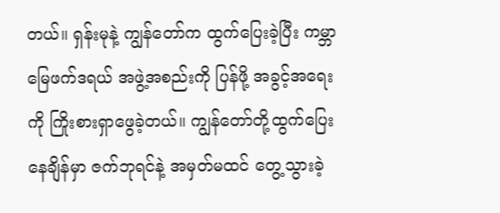တယ်။ ရှန်းမုနဲ့ ကျွန်တော်က ထွက်ပြေးခဲ့ပြီး ကမ္ဘာမြေဖက်ဒရယ် အဖွဲ့အစည်းကို ပြန်ဖို့ အခွင့်အရေးကို ကြိုးစားရှာဖွေခဲ့တယ်။ ကျွန်တော်တို့ထွက်ပြေးနေချိန်မှာ ဇက်ဘုရင်နဲ့ အမှတ်မထင် တွေ့သွားခဲ့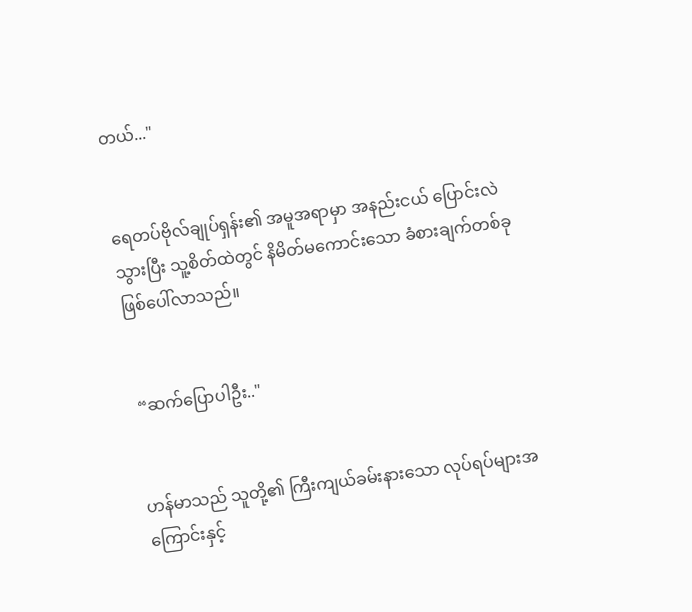တယ်..."


ရေတပ်ဗိုလ်ချုပ်ရှန်း၏ အမူအရာမှာ အနည်းငယ် ပြောင်းလဲသွားပြီး သူ့စိတ်ထဲတွင် နိမိတ်မကောင်းသော ခံစားချက်တစ်ခု ဖြစ်ပေါ်လာသည်။


 “ဆက်ပြောပါဦး.."


ဟန်မာသည် သူတို့၏ ကြီးကျယ်ခမ်းနားသော လုပ်ရပ်များအကြောင်းနှင့်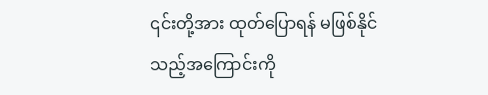၎င်းတို့အား ထုတ်ပြောရန် မဖြစ်နိုင်သည့်အကြောင်းကို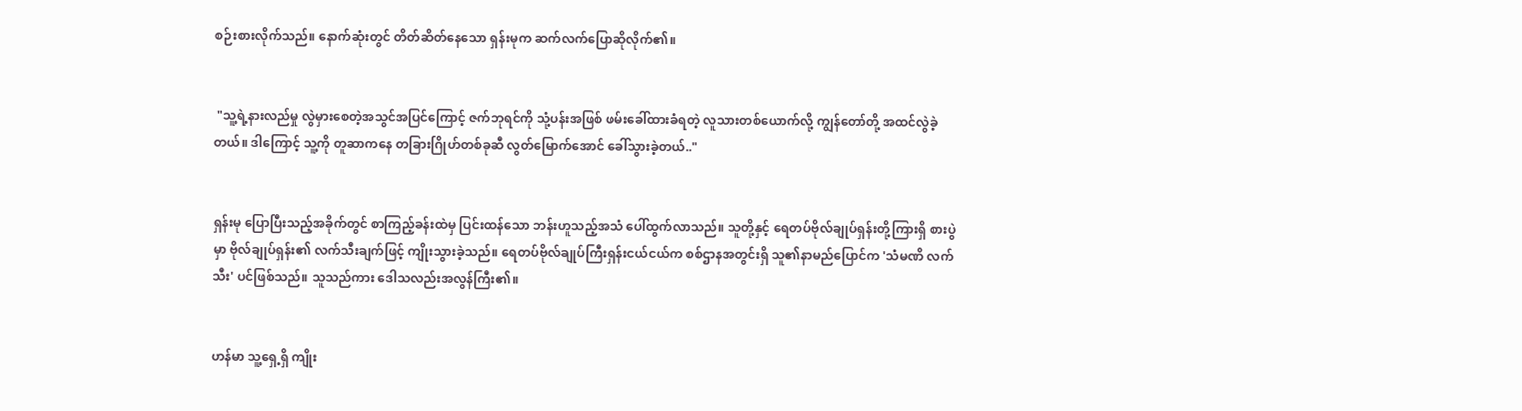စဉ်းစားလိုက်သည်။ နောက်ဆုံးတွင် တိတ်ဆိတ်နေသော ရှန်းမုက ဆက်လက်ပြောဆိုလိုက်၏။


 "သူ့ရဲ့နားလည်မှု လွဲမှားစေတဲ့အသွင်အပြင်ကြောင့် ဇက်ဘုရင်ကို သုံ့ပန်းအဖြစ် ဖမ်းခေါ်ထားခံရတဲ့ လူသားတစ်ယောက်လို့ ကျွန်တော်တို့ အထင်လွဲခဲ့တယ်။ ဒါကြောင့် သူ့ကို တူဆာကနေ တခြားဂြိုဟ်တစ်ခုဆီ လွတ်မြောက်အောင် ခေါ်သွားခဲ့တယ်.."


ရှန်းမု ပြောပြီးသည့်အခိုက်တွင် စာကြည့်ခန်းထဲမှ ပြင်းထန်သော ဘန်းဟူသည့်အသံ ပေါ်ထွက်လာသည်။ သူတို့နှင့် ရေတပ်ဗိုလ်ချုပ်ရှန်းတို့ကြားရှိ စားပွဲမှာ ဗိုလ်ချုပ်ရှန်း၏ လက်သီးချက်ဖြင့် ကျိုးသွားခဲ့သည်။ ရေတပ်ဗိုလ်ချုပ်ကြီးရှန်းငယ်ငယ်က စစ်ဌာနအတွင်းရှိ သူ၏နာမည်ပြောင်က 'သံမဏိ လက်သီး' ပင်ဖြစ်သည်။ သူသည်ကား ဒေါသလည်းအလွန်ကြီး၏။


ဟန်မာ သူ့ရှေ့ရှိ ကျိုး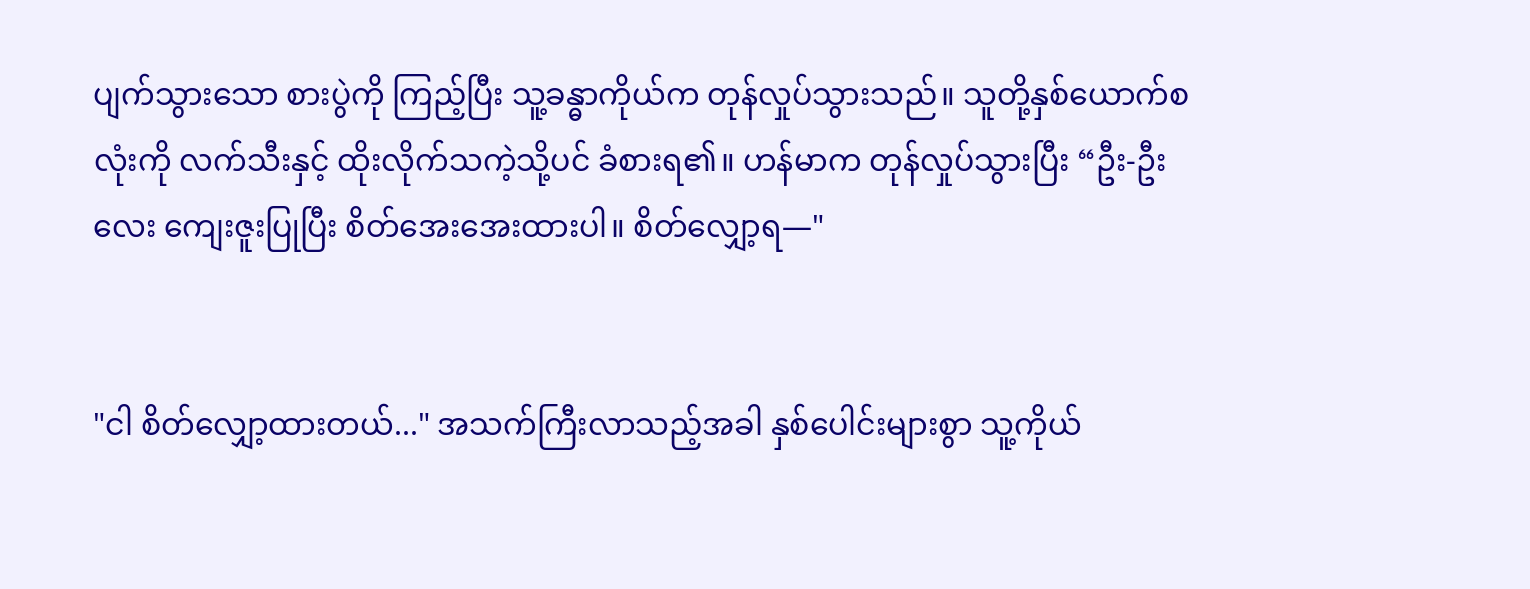ပျက်သွားသော စားပွဲကို ကြည့်ပြီး သူ့ခန္ဓာကိုယ်က တုန်လှုပ်သွားသည်။ သူတို့နှစ်ယောက်စလုံးကို လက်သီးနှင့် ထိုးလိုက်သကဲ့သို့ပင် ခံစားရ၏။ ဟန်မာက တုန်လှုပ်သွားပြီး “ဦး-ဦးလေး ကျေးဇူးပြုပြီး စိတ်အေးအေးထားပါ။ စိတ်လျှော့ရ—"


"ငါ စိတ်လျှော့ထားတယ်..." အသက်ကြီးလာသည့်အခါ နှစ်ပေါင်းများစွာ သူ့ကိုယ်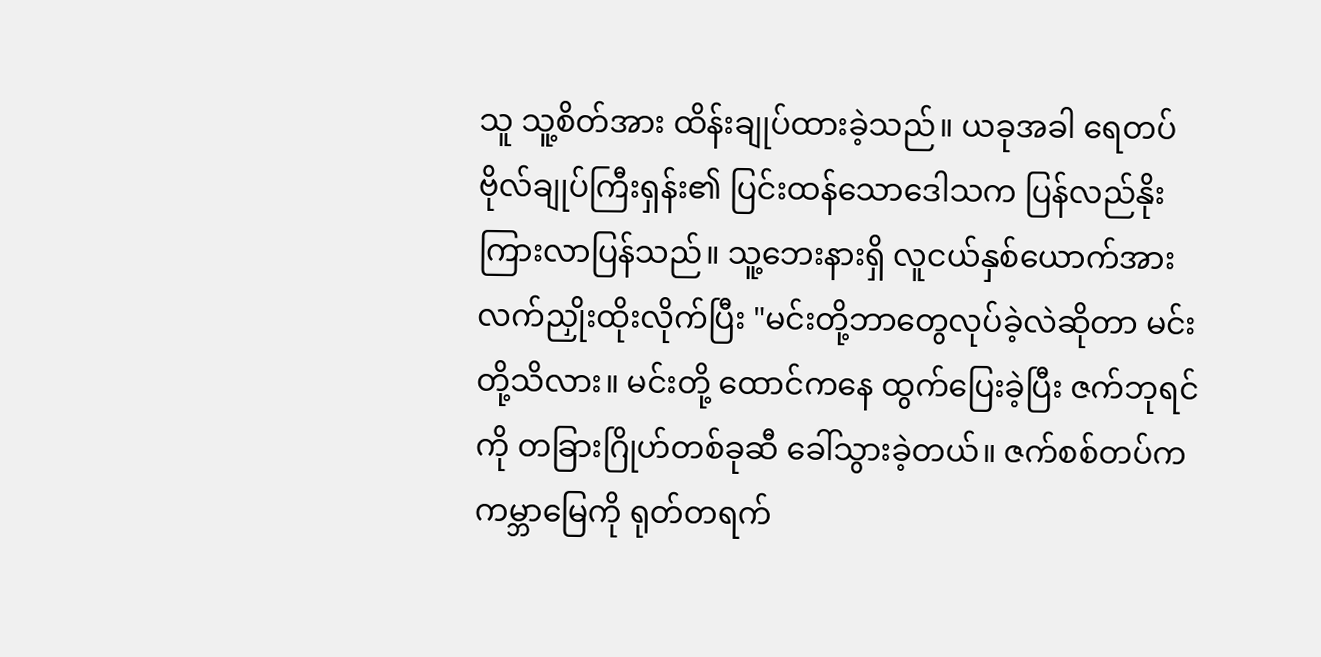သူ သူ့စိတ်အား ထိန်းချုပ်ထားခဲ့သည်။ ယခုအခါ ရေတပ်ဗိုလ်ချုပ်ကြီးရှန်း၏ ပြင်းထန်သောဒေါသက ပြန်လည်နိုးကြားလာပြန်သည်။ သူ့ဘေးနားရှိ လူငယ်နှစ်ယောက်အား လက်ညှိုးထိုးလိုက်ပြီး "မင်းတို့ဘာတွေလုပ်ခဲ့လဲဆိုတာ မင်းတို့သိလား။ မင်းတို့ ထောင်ကနေ ထွက်ပြေးခဲ့ပြီး ဇက်ဘုရင်ကို တခြားဂြိုဟ်တစ်ခုဆီ ခေါ်သွားခဲ့တယ်။ ဇက်စစ်တပ်က ကမ္ဘာမြေကို ရုတ်တရက်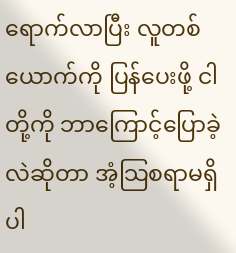ရောက်လာပြီး လူတစ်ယောက်ကို ပြန်ပေးဖို့ ငါတို့ကို ဘာကြောင့်ပြောခဲ့လဲဆိုတာ အံ့သြစရာမရှိပါ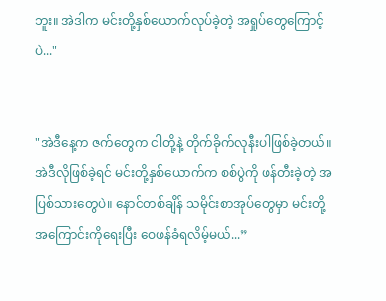ဘူး။ အဲဒါက မင်းတို့နှစ်ယောက်လုပ်ခဲ့တဲ့ အရှုပ်တွေကြောင့်ပဲ..."


"အဲဒီနေ့က ဇက်တွေက ငါတို့နဲ့ တိုက်ခိုက်လုနီးပါဖြစ်ခဲ့တယ်။ အဲဒီလိုဖြစ်ခဲ့ရင် မင်းတို့နှစ်ယောက်က စစ်ပွဲကို ဖန်တီးခဲ့တဲ့ အပြစ်သားတွေပဲ။ နောင်တစ်ချိန် သမိုင်းစာအုပ်တွေမှာ မင်းတို့အကြောင်းကိုရေးပြီး ဝေဖန်ခံရလိမ့်မယ်...”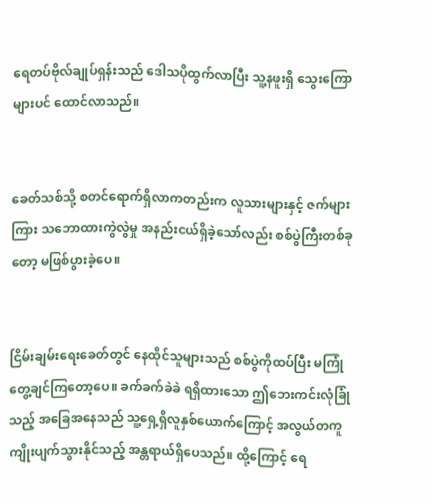ရေတပ်ဗိုလ်ချုပ်ရှန်းသည် ဒေါသပိုထွက်လာပြီး သူ့နဖူးရှိ သွေးကြောများပင် ထောင်လာသည်။


ခေတ်သစ်သို့ စတင်ရောက်ရှိလာကတည်းက လူသားများနှင့် ဇက်များကြား သဘောထားကွဲလွဲမှု အနည်းငယ်ရှိခဲ့သော်လည်း စစ်ပွဲကြီးတစ်ခုတော့ မဖြစ်ပွားခဲ့ပေ။


ငြိမ်းချမ်းရေးခေတ်တွင် နေထိုင်သူများသည် စစ်ပွဲကိုထပ်ပြီး မကြုံတွေ့ချင်ကြတော့ပေ။ ခက်ခက်ခဲခဲ ရရှိထားသော ဤဘေးကင်းလုံခြုံသည့် အခြေအနေသည် သူ့ရှေ့ရှိလူနှစ်ယောက်ကြောင့် အလွယ်တကူ ကျိုးပျက်သွားနိုင်သည့် အန္တရာယ်ရှိပေသည်။ ထို့ကြောင့် ရေ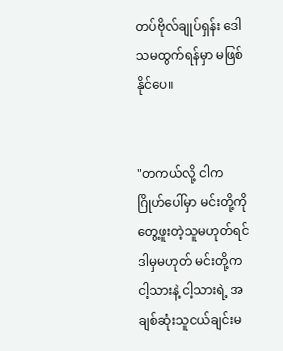တပ်ဗိုလ်ချုပ်ရှန်း ဒေါသမထွက်ရန်မှာ မဖြစ်နိုင်ပေ။


"တကယ်လို့ ငါက ဂြိုဟ်ပေါ်မှာ မင်းတို့ကို တွေ့ဖူးတဲ့သူမဟုတ်ရင် ဒါမှမဟုတ် မင်းတို့က ငါ့သားနဲ့ ငါ့သားရဲ့ အချစ်ဆုံးသူငယ်ချင်းမ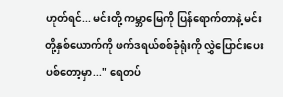ဟုတ်ရင်... မင်းတို့ ကမ္ဘာမြေကို ပြန်ရောက်တာနဲ့ မင်းတို့နှစ်ယောက်ကို ဖက်ဒရယ်စစ်ခုံရုံးကို လွှဲပြောင်းပေးပစ်တော့မှာ..." ရေတပ်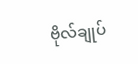ဗိုလ်ချုပ်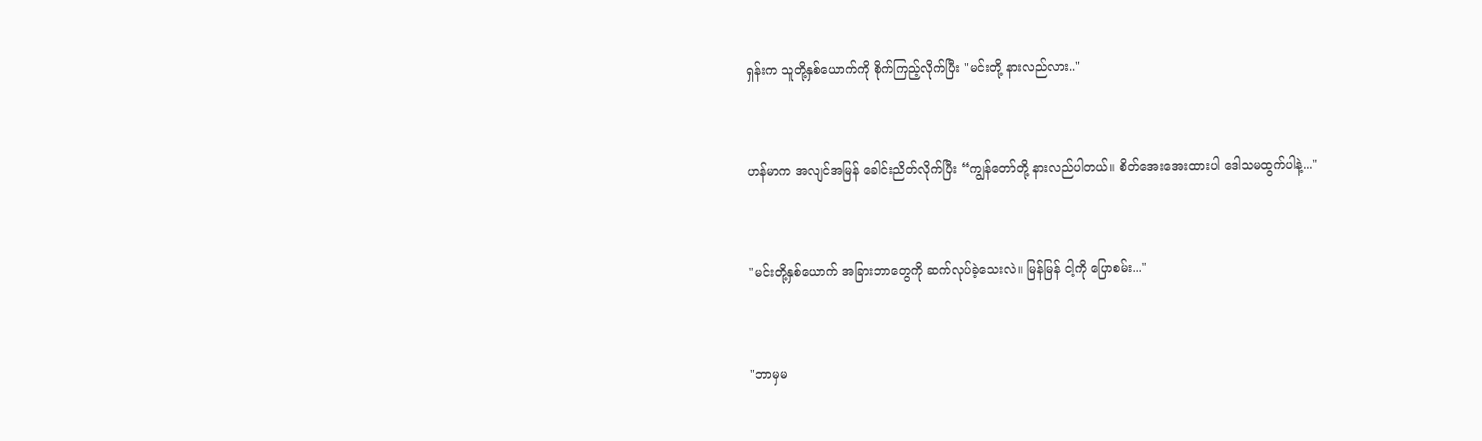ရှန်းက သူတို့နှစ်ယောက်ကို စိုက်ကြည့်လိုက်ပြီး "မင်းတို့ နားလည်လား.."


ဟန်မာက အလျင်အမြန် ခေါင်းညိတ်လိုက်ပြီး “ကျွန်တော်တို့ နားလည်ပါတယ်။ စိတ်အေးအေးထားပါ ဒေါသမထွက်ပါနဲ့..."


"မင်းတို့နှစ်ယောက် အခြားဘာတွေကို ဆက်လုပ်ခဲ့သေးလဲ။ မြန်မြန် ငါ့ကို ပြောစမ်း..."


"ဘာမှမ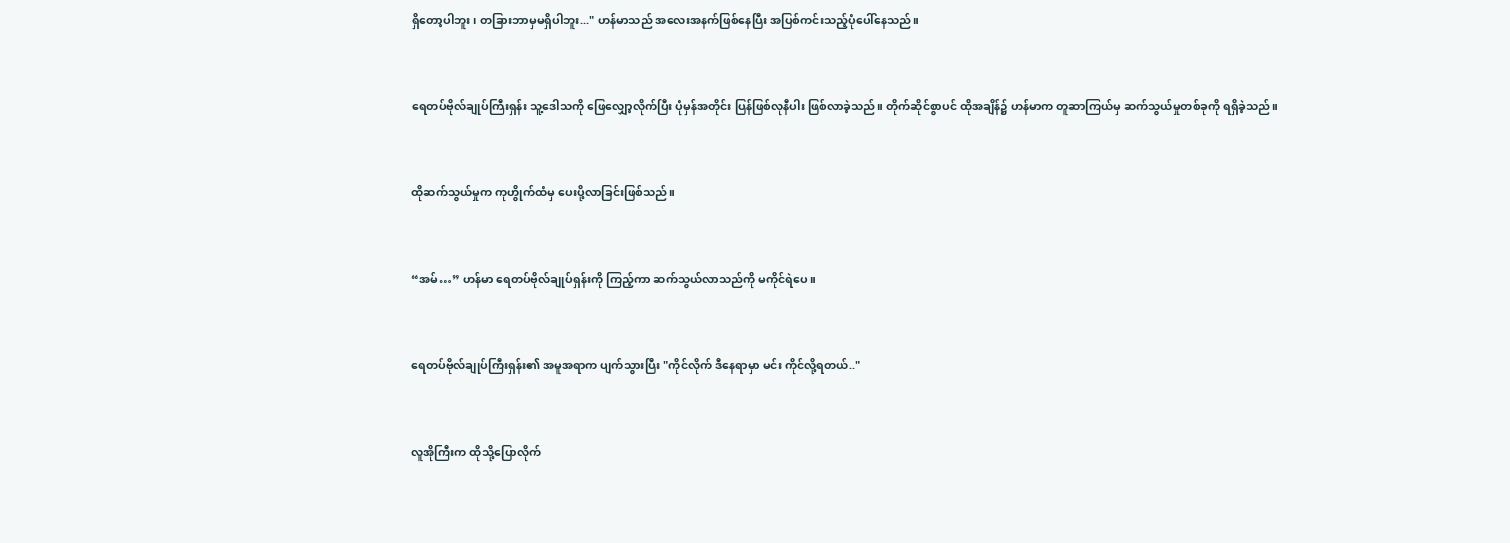ရှိတော့ပါဘူး၊ တခြားဘာမှမရှိပါဘူး..." ဟန်မာသည် အလေးအနက်ဖြစ်နေပြီး အပြစ်ကင်းသည့်ပုံပေါ်နေသည်။


ရေတပ်ဗိုလ်ချုပ်ကြီးရှန်း သူ့ဒေါသကို ဖြေလျှော့လိုက်ပြီး ပုံမှန်အတိုင်း ပြန်ဖြစ်လုနီပါး ဖြစ်လာခဲ့သည်။ တိုက်ဆိုင်စွာပင် ထိုအချိန်၌ ဟန်မာက တူဆာကြယ်မှ ဆက်သွယ်မှုတစ်ခုကို ရရှိခဲ့သည်။


ထိုဆက်သွယ်မှုက ကုဟွိုက်ထံမှ ပေးပို့လာခြင်းဖြစ်သည်။


“အမ်…” ဟန်မာ ရေတပ်ဗိုလ်ချုပ်ရှန်းကို ကြည့်ကာ ဆက်သွယ်လာသည်ကို မကိုင်ရဲပေ။


ရေတပ်ဗိုလ်ချုပ်ကြီးရှန်း၏ အမူအရာက ပျက်သွားပြီး "ကိုင်လိုက် ဒီနေရာမှာ မင်း ကိုင်လို့ရတယ်.."


လူအိုကြီးက ထိုသို့ပြောလိုက်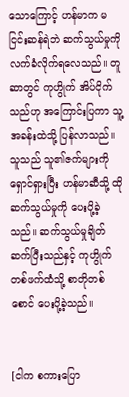သောကြောင့် ဟန်မာက မငြင်းဆန်ရဲဘဲ ဆက်သွယ်မှုကို လက်ခံလိုက်ရလေသည်။ တူဆာတွင် ကုဟွိုက် အိပ်ငိုက်သည်ဟု အကြောင်းပြကာ သူ့အခန်းထဲသို့ ပြန်လာသည်။ သူသည် သူ၏ဇက်များကို ရှောင်ရှားပြီး ဟန်မာဆီသို့ ထိုဆက်သွယ်မှုကို ပေးပို့ခဲ့သည်။ ဆက်သွယ်မှုချိတ်ဆက်ပြီးသည်နှင့် ကုဟွိုက် တစ်ဖက်ထံသို့ စာတိုတစ်စောင် ပေးပို့ခဲ့သည်။


[ငါက စကားပြော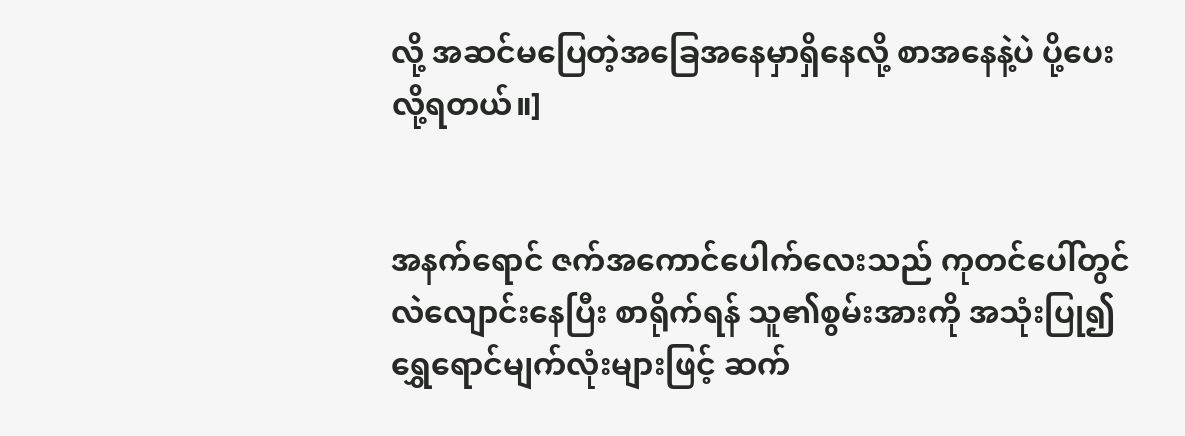လို့ အဆင်မပြေတဲ့အခြေအနေမှာရှိနေလို့ စာအနေနဲ့ပဲ ပို့ပေးလို့ရတယ်။]


အနက်ရောင် ဇက်အကောင်ပေါက်လေးသည် ကုတင်ပေါ်တွင် လဲလျောင်းနေပြီး စာရိုက်ရန် သူ၏စွမ်းအားကို အသုံးပြု၍ ရွှေရောင်မျက်လုံးများဖြင့် ဆက်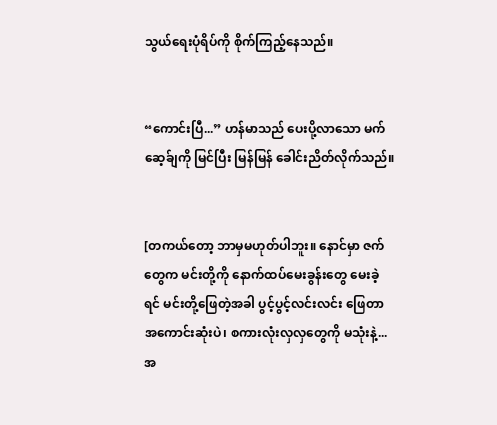သွယ်ရေးပုံရိပ်ကို စိုက်ကြည့်နေသည်။


“ကောင်းပြီ...” ဟန်မာသည် ပေးပို့လာသော မက်ဆေ့ခ်ျကို မြင်ပြီး မြန်မြန် ခေါင်းညိတ်လိုက်သည်။


[တကယ်တော့ ဘာမှမဟုတ်ပါဘူး။ နောင်မှာ ဇက်တွေက မင်းတို့ကို နောက်ထပ်မေးခွန်းတွေ မေးခဲ့ရင် မင်းတို့ဖြေတဲ့အခါ ပွင့်ပွင့်လင်းလင်း ဖြေတာအကောင်းဆုံးပဲ၊ စကားလုံးလှလှတွေကို မသုံးနဲ့... အ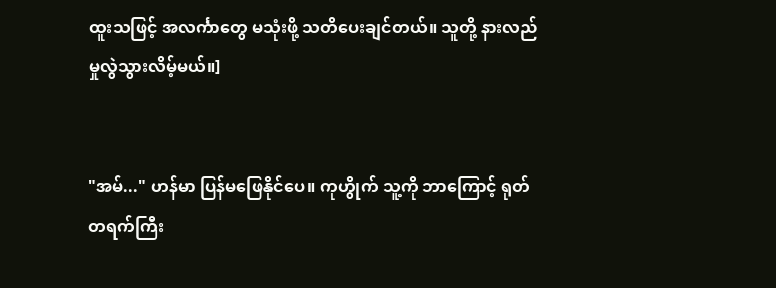ထူးသဖြင့် အလင်္ကာတွေ မသုံးဖို့ သတိပေးချင်တယ်။ သူတို့ နားလည်မှုလွဲသွားလိမ့်မယ်။]


"အမ်..." ဟန်မာ ပြန်မဖြေနိုင်ပေ။ ကုဟွိုက် သူ့ကို ဘာကြောင့် ရုတ်တရက်ကြီး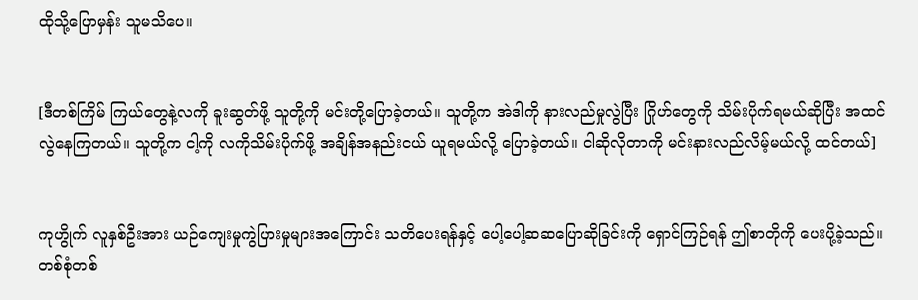ထိုသို့ပြောမှန်း သူမသိပေ။


[ဒီတစ်ကြိမ် ကြယ်တွေနဲ့လကို ခူးဆွတ်ဖို့ သူတို့ကို မင်းတို့ပြောခဲ့တယ်။ သူတို့က အဲဒါကို နားလည်မှုလွဲပြီး ဂြိုဟ်တွေကို သိမ်းပိုက်ရမယ်ဆိုပြီး အထင်လွဲနေကြတယ်။ သူတို့က ငါ့ကို လကိုသိမ်းပိုက်ဖို့ အချိန်အနည်းငယ် ယူရမယ်လို့ ပြောခဲ့တယ်။ ငါဆိုလိုတာကို မင်းနားလည်လိမ့်မယ်လို့ ထင်တယ်]


ကုဟွိုက် လူနှစ်ဦးအား ယဉ်ကျေးမှုကွဲပြားမှုများအကြောင်း သတိပေးရန်နှင့် ပေါ့ပေါ့ဆဆပြောဆိုခြင်းကို ရှောင်ကြဉ်ရန် ဤစာတိုကို ပေးပို့ခဲ့သည်။ တစ်စုံတစ်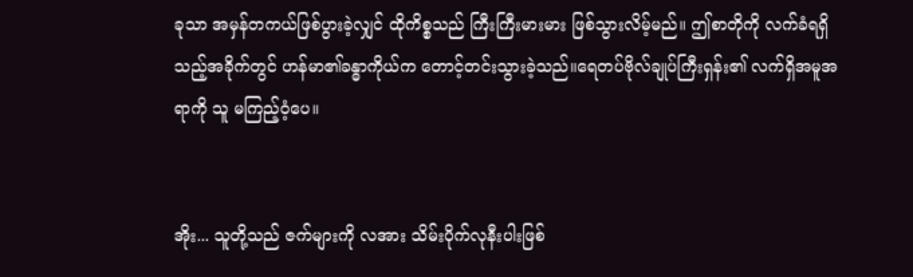ခုသာ အမှန်တကယ်ဖြစ်ပွားခဲ့လျှင် ထိုကိစ္စသည် ကြီးကြီးမားမား ဖြစ်သွားလိမ့်မည်။ ဤစာတိုကို လက်ခံရရှိသည့်အခိုက်တွင် ဟန်မာ၏ခန္ဓာကိုယ်က တောင့်တင်းသွားခဲ့သည်။ရေတပ်ဗိုလ်ချုပ်ကြီးရှန်း၏ လက်ရှိအမူအရာကို သူ မကြည့်ဝံ့ပေ။


အိုး... သူတို့သည် ဇက်များကို လအား သိမ်းပိုက်လုနီးပါးဖြစ်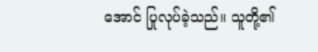အောင် ပြုလုပ်ခဲ့သည်။ သူတို့၏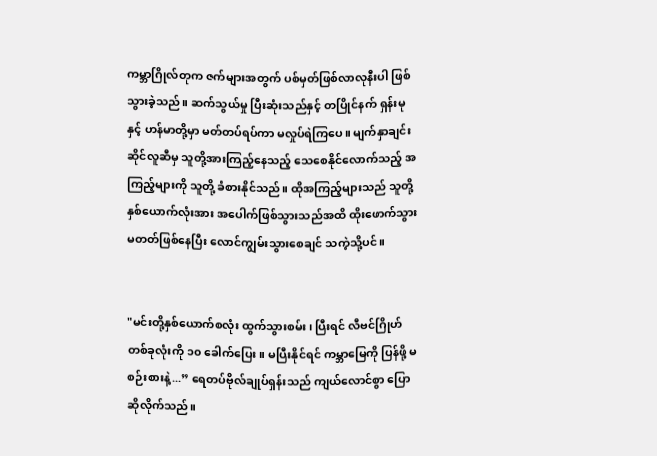ကမ္ဘာဂြိုလ်တုက ဇက်များအတွက် ပစ်မှတ်ဖြစ်လာလုနီးပါ ဖြစ်သွားခဲ့သည်။ ဆက်သွယ်မှု ပြီးဆုံးသည်နှင့် တပြိုင်နက် ရှန်းမုနှင့် ဟန်မာတို့မှာ မတ်တပ်ရပ်ကာ မလှုပ်ရဲကြပေ။ မျက်နှာချင်းဆိုင်လူဆီမှ သူတို့အားကြည့်နေသည့် သေစေနိုင်လောက်သည့် အကြည့်များကို သူတို့ ခံစားနိုင်သည်။ ထိုအကြည့်များသည် သူတို့နှစ်ယောက်လုံးအား အပေါက်ဖြစ်သွားသည်အထိ ထိုးဖောက်သွားမတတ်ဖြစ်နေပြီး လောင်ကျွမ်းသွားစေချင် သကဲ့သို့ပင်။


"မင်းတို့နှစ်ယောက်စလုံး ထွက်သွားစမ်း၊ ပြီးရင် လီဗင်ဂြိုဟ်တစ်ခုလုံးကို ၁၀ ခေါက်ပြေး။ မပြီးနိုင်ရင် ကမ္ဘာမြေကို ပြန်ဖို့ မစဉ်းစားနဲ့...” ရေတပ်ဗိုလ်ချုပ်ရှန်းသည် ကျယ်လောင်စွာ ပြောဆိုလိုက်သည်။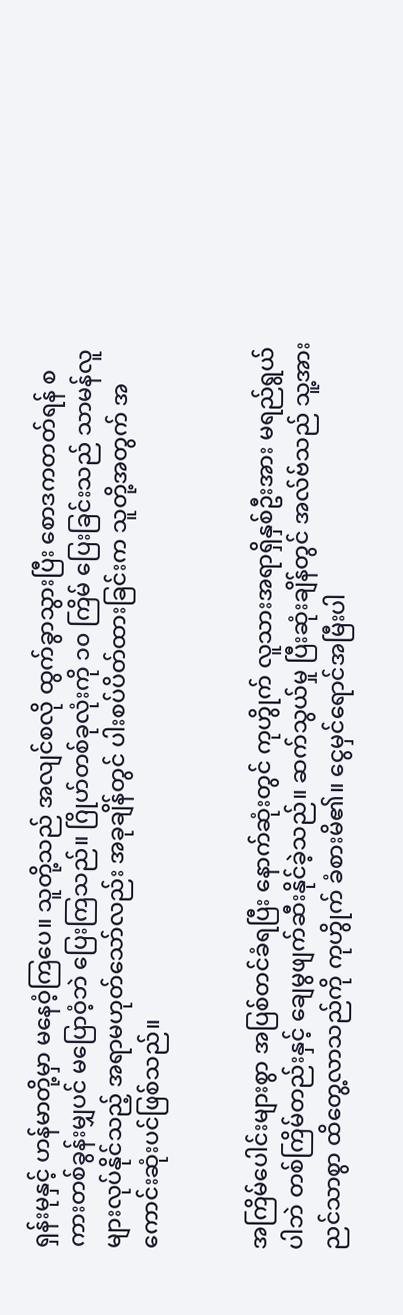ရှန်းမုနှင့် ဟန်မာတို့မှာ မနေဝံ့ကြပေ။ သူတို့သည် အလျင်စလို ထွက်ခွာသွားပြီး စောဒကတတ်ရန် စကားတစ်ခွန်းမျှပင် မပြောဝံ့ဘဲ ပြေးကြသည်။ ဂြိုဟ်တစ်ခုလုံးကို ၁၀ ကြိမ် ပြေးခြင်းသည် သာမန်လူများလုပ်နိုင်သည့် အရာမဟုတ်သော်လည်း အခုချိန်တွင် ပါးစပ်ပိတ်ထားခြင်းက သူတို့အတွက် အကောင်းဆုံးပင်ဖြစ်သည်။


အကြိမ်ပေါင်းများစွာ အပြစ်တင်ခံရပြီး နောက်ဆုံးတွင် ကုဟွိုက် လူသားအရာရှိနှစ်ဦးအား မရည်ရွယ်ပါဘဲ တစ်ကြိမ်တည်းနှင့် ချေမွဖျက်ဆီးနိုင်ခဲ့သည်။ ဆက်သွယ်မှု ပြီးဆုံးချိန်တွင် အလ်ဗ်သည် သူ့အား ညင်သာစွာ ထိတွေ့လာသည်ကို ကုဟွိုက် ခံစားမိ၏။ ငွေမှင်ရောင်အမြီးပါ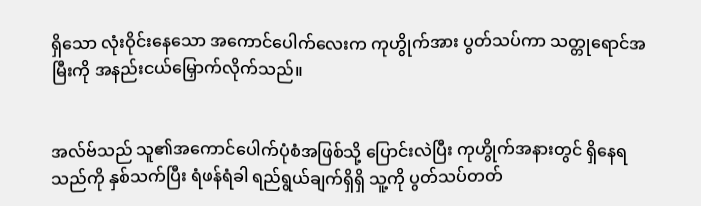ရှိသော လုံးဝိုင်းနေသော အကောင်ပေါက်လေးက ကုဟွိုက်အား ပွတ်သပ်ကာ သတ္တုရောင်အမြီးကို အနည်းငယ်မြှောက်လိုက်သည်။


အလ်ဗ်သည် သူ၏အကောင်ပေါက်ပုံစံအဖြစ်သို့ ပြောင်းလဲပြီး ကုဟွိုက်အနားတွင် ရှိနေရသည်ကို နှစ်သက်ပြီး ရံဖန်ရံခါ ရည်ရွယ်ချက်ရှိရှိ သူ့ကို ပွတ်သပ်တတ်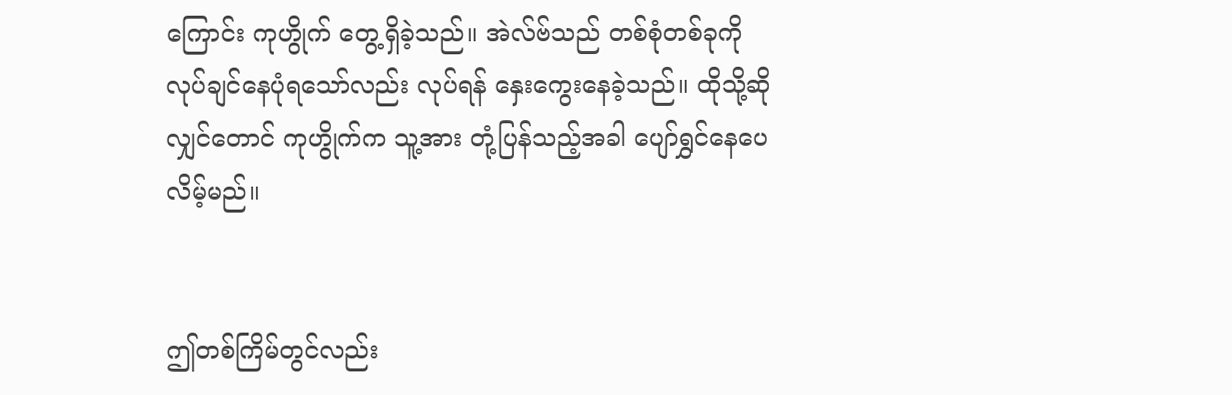ကြောင်း ကုဟွိုက် တွေ့ရှိခဲ့သည်။ အဲလ်ဗ်သည် တစ်စုံတစ်ခုကို လုပ်ချင်နေပုံရသော်လည်း လုပ်ရန် နှေးကွေးနေခဲ့သည်။ ထိုသို့ဆိုလျှင်တောင် ကုဟွိုက်က သူ့အား တုံ့ပြန်သည့်အခါ ပျော်ရွှင်နေပေလိမ့်မည်။


ဤတစ်ကြိမ်တွင်လည်း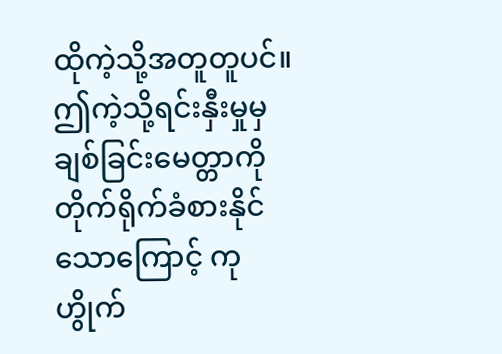ထိုကဲ့သို့အတူတူပင်။ ဤကဲ့သို့ရင်းနှီးမှုမှ ချစ်ခြင်းမေတ္တာကို တိုက်ရိုက်ခံစားနိုင်သောကြောင့် ကုဟွိုက်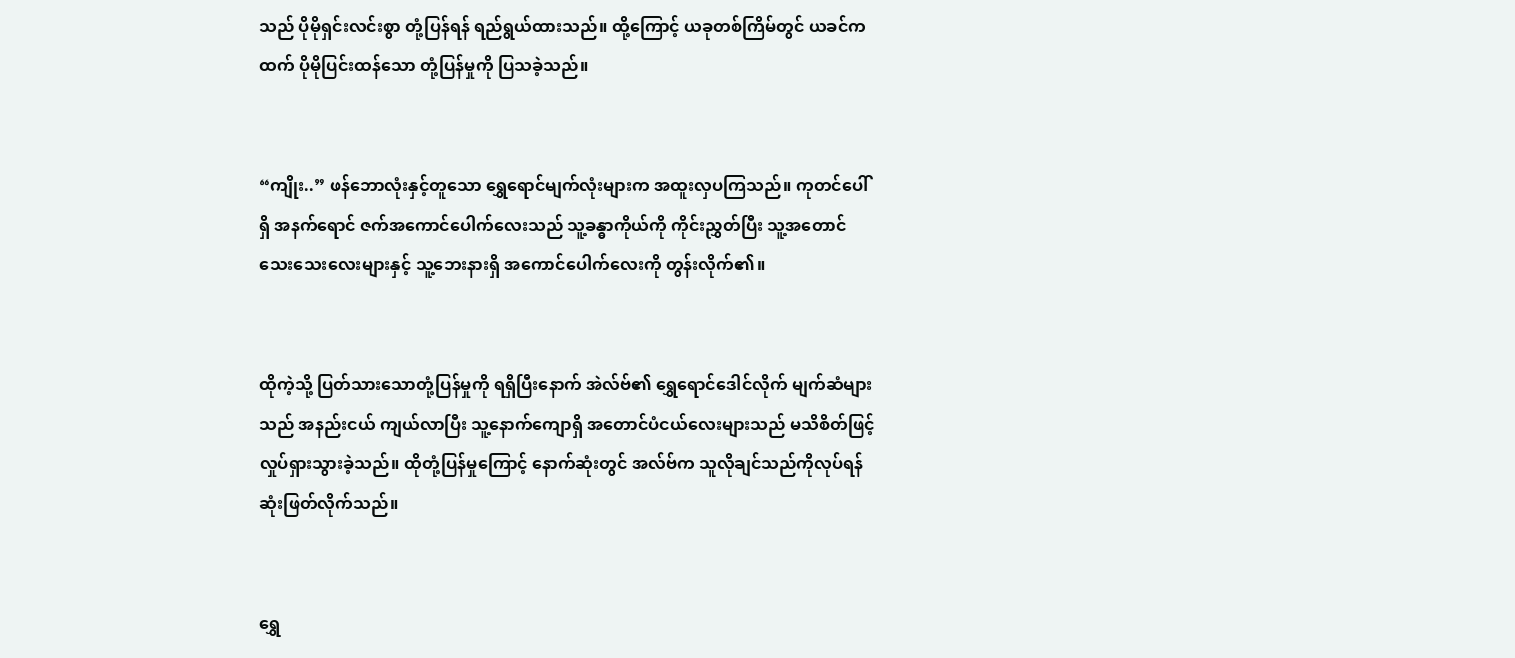သည် ပိုမိုရှင်းလင်းစွာ တုံ့ပြန်ရန် ရည်ရွယ်ထားသည်။ ထို့ကြောင့် ယခုတစ်ကြိမ်တွင် ယခင်ကထက် ပိုမိုပြင်းထန်သော တုံ့ပြန်မှုကို ပြသခဲ့သည်။


“ကျိုး..” ဖန်ဘောလုံးနှင့်တူသော ရွှေရောင်မျက်လုံးများက အထူးလှပကြသည်။ ကုတင်ပေါ်ရှိ အနက်ရောင် ဇက်အကောင်ပေါက်လေးသည် သူ့ခန္ဓာကိုယ်ကို ကိုင်းညွှတ်ပြီး သူ့အတောင်သေးသေးလေးများနှင့် သူ့ဘေးနားရှိ အကောင်ပေါက်လေးကို တွန်းလိုက်၏။


ထိုကဲ့သို့ ပြတ်သားသောတုံ့ပြန်မှုကို ရရှိပြီးနောက် အဲလ်ဗ်၏ ရွှေရောင်ဒေါင်လိုက် မျက်ဆံများသည် အနည်းငယ် ကျယ်လာပြီး သူ့နောက်ကျောရှိ အတောင်ပံငယ်လေးများသည် မသိစိတ်ဖြင့် လှုပ်ရှားသွားခဲ့သည်။ ထိုတုံ့ပြန်မှုကြောင့် နောက်ဆုံးတွင် အလ်ဗ်က သူလိုချင်သည်ကိုလုပ်ရန် ဆုံးဖြတ်လိုက်သည်။


ရွှေ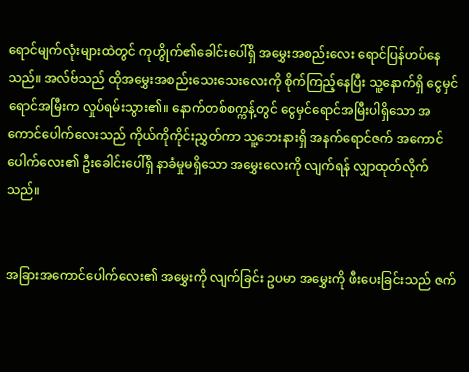ရောင်မျက်လုံးများထဲတွင် ကုဟွိုက်၏ခေါင်းပေါ်ရှိ အမွှေးအစည်းလေး ရောင်ပြန်ဟပ်နေသည်။ အလ်ဗ်သည် ထိုအမွှေးအစည်းသေးသေးလေးကို စိုက်ကြည့်နေပြီး သူ့နောက်ရှိ ငွေမှင်ရောင်အမြီးက လှုပ်ရမ်းသွား၏။ နောက်တစ်စက္ကန့်တွင် ငွေမှင်ရောင်အမြီးပါရှိသော အကောင်ပေါက်လေးသည် ကိုယ်ကိုကိုင်းညွှတ်ကာ သူ့ဘေးနားရှိ အနက်ရောင်ဇက် အကောင်ပေါက်လေး၏ ဦးခေါင်းပေါ်ရှိ နာခံမှုမရှိသော အမွှေးလေးကို လျက်ရန် လျှာထုတ်လိုက်သည်။


အခြားအကောင်ပေါက်လေး၏ အမွှေးကို လျက်ခြင်း ဥပမာ အမွှေးကို ဖီးပေးခြင်းသည် ဇက်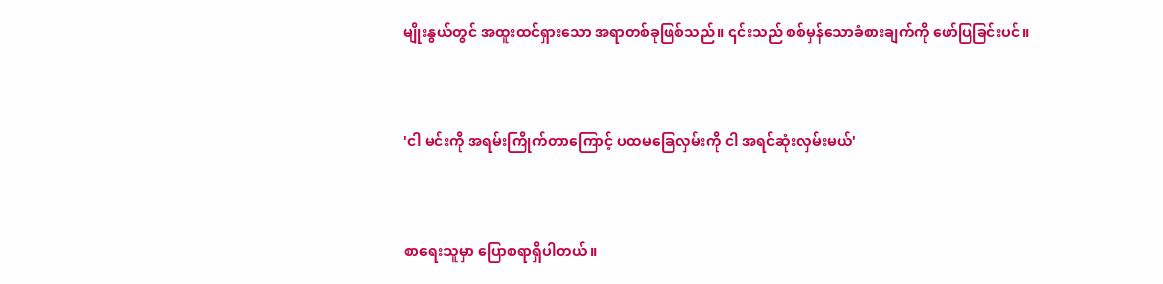မျိုးနွယ်တွင် အထူးထင်ရှားသော အရာတစ်ခုဖြစ်သည်။ ၎င်းသည် စစ်မှန်သောခံစားချက်ကို ဖော်ပြခြင်းပင်။


'ငါ မင်းကို အရမ်းကြိုက်တာကြောင့် ပထမခြေလှမ်းကို ငါ အရင်ဆုံးလှမ်းမယ်'


စာရေးသူမှာ ပြောစရာရှိပါတယ်။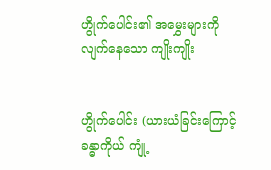ဟွိုက်ပေါင်း၏ အမွှေးများကို လျက်နေသော ကျိုးကျိုး


ဟွိုက်ပေါင်း (ယားယံခြင်းကြောင့် ခန္ဓာကိုယ် ကျုံ့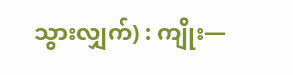သွားလျှက်) : ကျိုး—